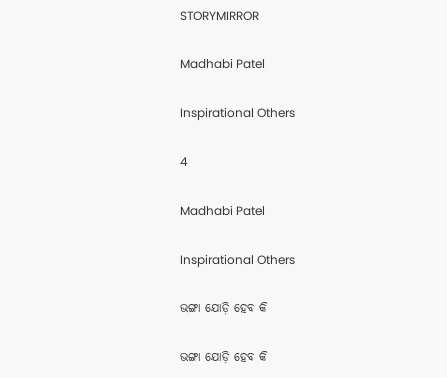STORYMIRROR

Madhabi Patel

Inspirational Others

4

Madhabi Patel

Inspirational Others

ଭଙ୍ଗା ଯୋଡ଼ି ହେବ କି

ଭଙ୍ଗା ଯୋଡ଼ି ହେବ କି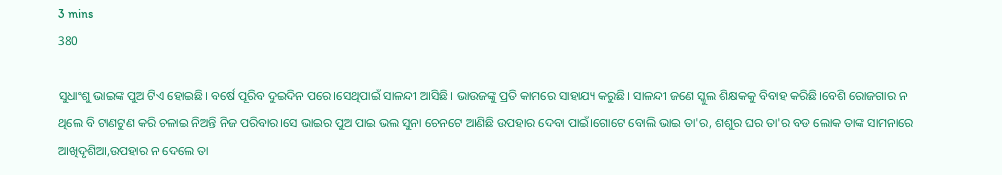3 mins
380

ସୁଧାଂଶୁ ଭାଇଙ୍କ ପୁଅ ଟିଏ ହୋଇଛି। ବର୍ଷେ ପୂରିବ ଦୁଇଦିନ ପରେ।ସେଥିପାଇଁ ସାଳନ୍ଦୀ ଆସିଛି। ଭାଉଜଙ୍କୁ ପ୍ରତି କାମରେ ସାହାଯ୍ୟ କରୁଛି। ସାଳନ୍ଦୀ ଜଣେ ସ୍କୁଲ ଶିକ୍ଷକକୁ ବିବାହ କରିଛି।ବେଶି ରୋଜଗାର ନ ଥିଲେ ବି ଟାଣଟୁଣ କରି ଚଳାଇ ନିଅନ୍ତି ନିଜ ପରିବାର।ସେ ଭାଇର ପୁଅ ପାଇ ଭଲ ସୁନା ଚେନଟେ ଆଣିଛି ଉପହାର ଦେବା ପାଇଁ।ଗୋଟେ ବୋଲି ଭାଇ ତା'ର, ଶଶୁର ଘର ତା'ର ବଡ ଲୋକ ତାଙ୍କ ସାମନାରେ ଆଖିଦୃଶିଆ,ଉପହାର ନ ଦେଲେ ତା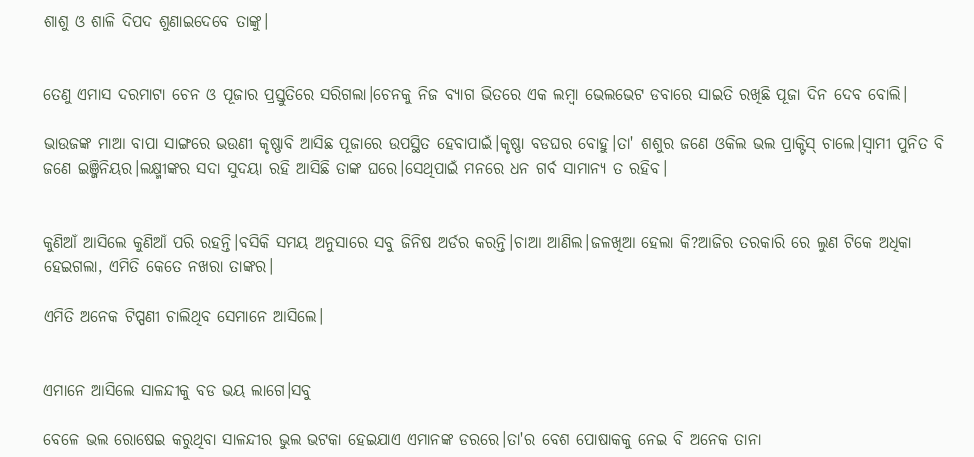ଶାଶୁ ଓ ଶାଳି ଦିପଦ ଶୁଣାଇଦେବେ ତାଙ୍କୁ।


ତେଣୁ ଏମାସ ଦରମାଟା ଚେନ ଓ ପୂଜାର ପ୍ରସ୍ତୁତିରେ ସରିଗଲା।ଚେନକୁ ନିଜ ବ୍ୟାଗ ଭିତରେ ଏକ ଲମ୍ବା ଭେଲଭେଟ ଡବାରେ ସାଇତି ରଖିଛି ପୂଜା ଦିନ ଦେବ ବୋଲି।

ଭାଉଜଙ୍କ ମାଆ ବାପା ସାଙ୍ଗରେ ଭଉଣୀ କୃଷ୍ଣାବି ଆସିଛ ପୂଜାରେ ଉପସ୍ଥିତ ହେବାପାଇଁ।କୃଷ୍ଣା ବଡଘର ବୋହୁ।ତା' ଶଶୁର ଜଣେ ଓକିଲ ଭଲ ପ୍ରାକ୍ଟିସ୍ ଚାଲେ।ସ୍ବାମୀ ପୁନିତ ବି ଜଣେ ଇଞ୍ଜିନିୟର।ଲକ୍ଷ୍ମୀଙ୍କର ସଦା ସୁଦୟା ରହି ଆସିଛି ତାଙ୍କ ଘରେ।ସେଥିପାଇଁ ମନରେ ଧନ ଗର୍ବ ସାମାନ୍ୟ ତ ରହିବ।


କୁଣିଆଁ ଆସିଲେ କୁଣିଆଁ ପରି ରହନ୍ତି।ବସିକି ସମୟ ଅନୁସାରେ ସବୁ ଜିନିଷ ଅର୍ଡର କରନ୍ତି।ଚାଆ ଆଣିଲ।ଜଳଖିଆ ହେଲା କି?ଆଜିର ତରକାରି ରେ ଲୁଣ ଟିକେ ଅଧିକା ହେଇଗଲା, ଏମିତି କେତେ ନଖରା ତାଙ୍କର।

ଏମିତି ଅନେକ ଟିପ୍ପଣୀ ଚାଲିଥିବ ସେମାନେ ଆସିଲେ।


ଏମାନେ ଆସିଲେ ସାଳନ୍ଦୀକୁ ବଡ ଭୟ ଲାଗେ।ସବୁ

ବେଳେ ଭଲ ରୋଷେଇ କରୁଥିବା ସାଳନ୍ଦୀର ଭୁଲ ଭଟକା ହେଇଯାଏ ଏମାନଙ୍କ ଡରରେ।ତା'ର ବେଶ ପୋଷାକକୁ ନେଇ ବି ଅନେକ ତାନା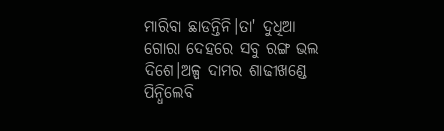ମାରିବା ଛାଡନ୍ତିନି।ତା' ଦୁଧିଆ ଗୋରା ଦେହରେ ସବୁ ରଙ୍ଗ ଭଲ ଦିଶେ।ଅଳ୍ପ ଦାମର ଶାଢୀଖଣ୍ଡେ ପିନ୍ଧିଲେବି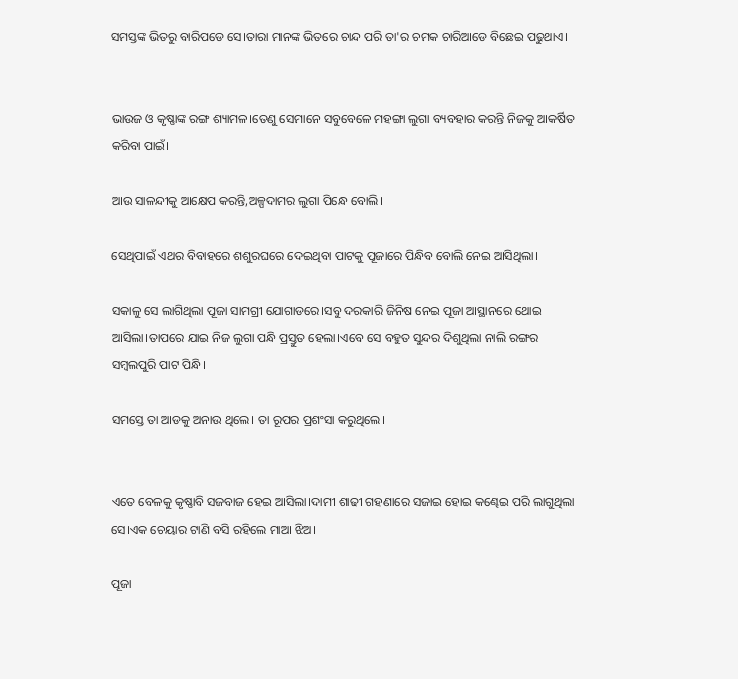ସମସ୍ତଙ୍କ ଭିତରୁ ବାରିପଡେ ସେ।ତାରା ମାନଙ୍କ ଭିତରେ ଚାନ୍ଦ ପରି ତା'ର ଚମକ ଚାରିଆଡେ ବିଛେଇ ପଢୁଥାଏ।


ଭାଉଜ ଓ କୃଷ୍ଣାଙ୍କ ରଙ୍ଗ ଶ୍ୟାମଳ।ତେଣୁ ସେମାନେ ସବୁବେଳେ ମହଙ୍ଗା ଲୁଗା ବ୍ୟବହାର କରନ୍ତି ନିଜକୁ ଆକର୍ଷିତ କରିବା ପାଇଁ।

ଆଉ ସାଳନ୍ଦୀକୁ ଆକ୍ଷେପ କରନ୍ତି,ଅଳ୍ପଦାମର ଲୁଗା ପିନ୍ଧେ ବୋଲି।

ସେଥିପାଇଁ ଏଥର ବିବାହରେ ଶଶୁରଘରେ ଦେଇଥିବା ପାଟକୁ ପୂଜାରେ ପିନ୍ଧିବ ବୋଲି ନେଇ ଆସିଥିଲା।

ସକାଳୁ ସେ ଲାଗିଥିଲା ପୂଜା ସାମଗ୍ରୀ ଯୋଗାଡରେ।ସବୁ ଦରକାରି ଜିନିଷ ନେଇ ପୂଜା ଆସ୍ଥାନରେ ଥୋଇ ଆସିଲା।ତାପରେ ଯାଇ ନିଜ ଲୁଗା ପନ୍ଧି ପ୍ରସ୍ତୁତ ହେଲା।ଏବେ ସେ ବହୁତ ସୁନ୍ଦର ଦିଶୁଥିଲା ନାଲି ରଙ୍ଗର ସମ୍ବଲପୁରି ପାଟ ପିନ୍ଧି।

ସମସ୍ତେ ତା ଆଡକୁ ଅନାଉ ଥିଲେ। ତା ରୂପର ପ୍ରଶଂସା କରୁଥିଲେ।


ଏତେ ବେଳକୁ କୃଷ୍ଣାବି ସଜବାଜ ହେଇ ଆସିଲା।ଦାମୀ ଶାଢୀ ଗହଣାରେ ସଜାଇ ହୋଇ କଣ୍ଢେଇ ପରି ଲାଗୁଥିଲା ସେ।ଏକ ଚେୟାର ଟାଣି ବସି ରହିଲେ ମାଆ ଝିଅ।

ପୂଜା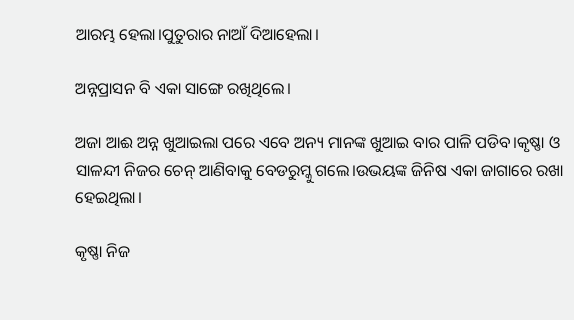ଆରମ୍ଭ ହେଲା।ପୁତୁରାର ନାଆଁ ଦିଆହେଲା।

ଅନ୍ନପ୍ରାସନ ବି ଏକା ସାଙ୍ଗେ ରଖିଥିଲେ।

ଅଜା ଆଈ ଅନ୍ନ ଖୁଆଇଲା ପରେ ଏବେ ଅନ୍ୟ ମାନଙ୍କ ଖୁଆଇ ବାର ପାଳି ପଡିବ।କୃଷ୍ଣା ଓ ସାଳନ୍ଦୀ ନିଜର ଚେନ୍ ଆଣିବାକୁ ବେଡରୁମ୍କୁ ଗଲେ।ଉଭୟଙ୍କ ଜିନିଷ ଏକା ଜାଗାରେ ରଖା ହେଇଥିଲା।

କୃଷ୍ଣା ନିଜ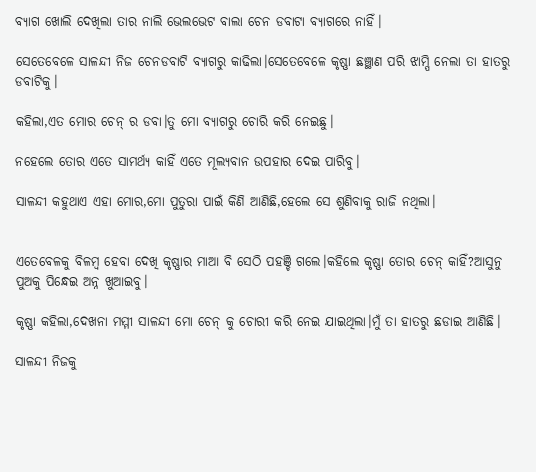ବ୍ୟାଗ ଖୋଲି ଦେଖିଲା ତାର ନାଲି ଭେଲଭେଟ ବାଲା ଚେନ ଡବାଟା ବ୍ୟାଗରେ ନାହିଁ।

ସେତେବେଳେ ସାଳନ୍ଦୀ ନିଜ ଚେନଡବାଟି ବ୍ୟାଗରୁ କାଢିଲା।ସେତେବେଳେ କୃଷ୍ଣା ଛଞ୍ଛାଣ ପରି ଝାମ୍ପି ନେଲା ତା ହାତରୁ ଡବାଟିକୁ।

କହିଲା,ଏତ ମୋର ଚେନ୍ ର ଡବା।ତୁ ମୋ ବ୍ୟାଗରୁ ଚୋରି କରି ନେଇଛୁ।

ନହେଲେ ତୋର ଏତେ ସାମର୍ଥ୍ୟ କାହିଁ ଏତେ ମୂଲ୍ୟବାନ ଉପହାର ଦେଇ ପାରିବୁ।

ସାଳନ୍ଦୀ କହୁଥାଏ ଏହା ମୋର,ମୋ ପୁତୁରା ପାଇଁ କିଣି ଆଣିଛି,ହେଲେ ସେ ଶୁଣିବାକୁ ରାଜି ନଥିଲା।


ଏତେବେଳକୁ ବିଳମ୍ବ ହେବା ଦେଖି କୃଷ୍ଣାର ମାଆ ବି ସେଠି ପହଞ୍ଚି ଗଲେ।କହିଲେ କୃଷ୍ଣା ତୋର ଚେନ୍ କାହିଁ?ଆସୁନୁ ପୁଅକୁ ପିନ୍ଧେଇ ଅନ୍ନ ଖୁଆଇବୁ।

କୃଷ୍ଣା କହିଲା,ଦେଖନା ମମ୍ମୀ ସାଳନ୍ଦୀ ମୋ ଚେନ୍ କୁ ଚୋରୀ କରି ନେଇ ଯାଇଥିଲା।ମୁଁ ତା ହାତରୁ ଛଡାଇ ଆଣିଛି।

ସାଳନ୍ଦୀ ନିଜକୁ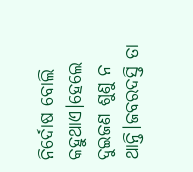ନିର୍ଦୋଷ ବୋଲି କହୁଥାଏ।ହେଲେ ଦୁଇଜଣ ଶୁଣୁ ନ ଥାନ୍ତି।ଜବରଦସ୍ତି ତା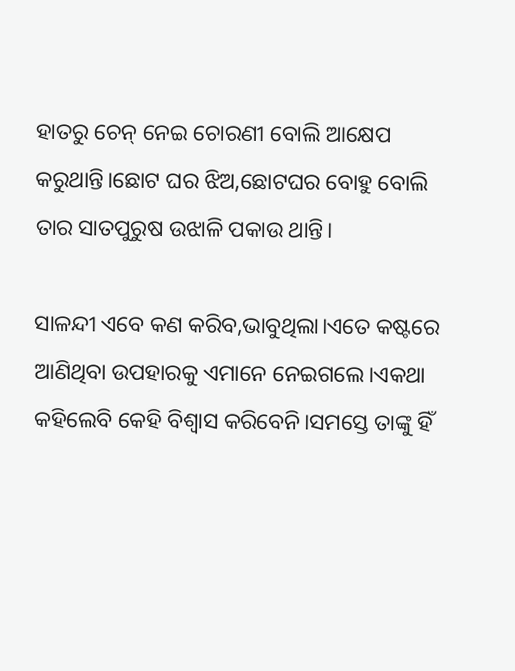ହାତରୁ ଚେନ୍ ନେଇ ଚୋରଣୀ ବୋଲି ଆକ୍ଷେପ କରୁଥାନ୍ତି।ଛୋଟ ଘର ଝିଅ,ଛୋଟଘର ବୋହୁ ବୋଲି ତାର ସାତପୁରୁଷ ଉଝାଳି ପକାଉ ଥାନ୍ତି।

ସାଳନ୍ଦୀ ଏବେ କଣ କରିବ,ଭାବୁଥିଲା।ଏତେ କଷ୍ଟରେ ଆଣିଥିବା ଉପହାରକୁ ଏମାନେ ନେଇଗଲେ।ଏକଥା କହିଲେବି କେହି ବିଶ୍ବାସ କରିବେନି।ସମସ୍ତେ ତାଙ୍କୁ ହିଁ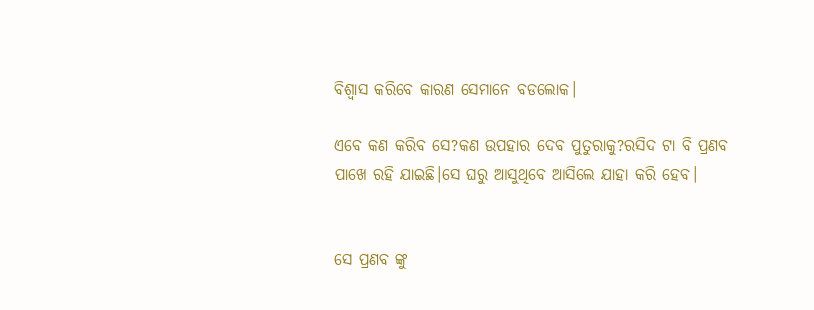ବିଶ୍ବାସ କରିବେ କାରଣ ସେମାନେ ବଡଲୋକ।

ଏବେ କଣ କରିବ ସେ?କଣ ଉପହାର ଦେବ ପୁତୁରାକୁ?ରସିଦ ଟା ବି ପ୍ରଣବ ପାଖେ ରହି ଯାଇଛି।ସେ ଘରୁ ଆସୁଥିବେ ଆସିଲେ ଯାହା କରି ହେବ।


ସେ ପ୍ରଣବ ଙ୍କୁ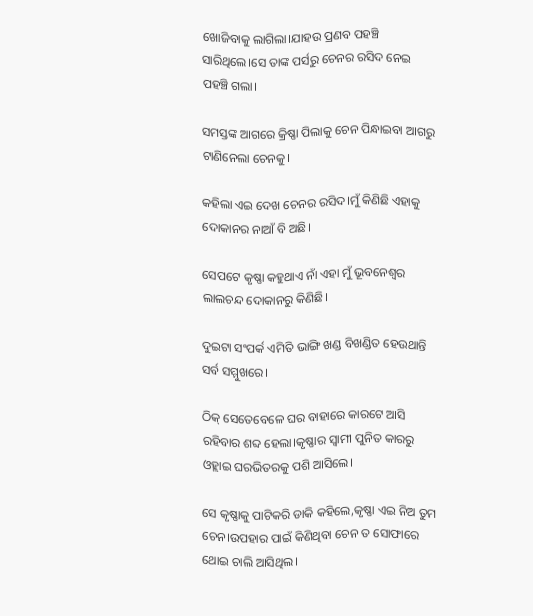ଖୋଜିବାକୁ ଲାଗିଲା।ଯାହଉ ପ୍ରଣବ ପହଞ୍ଚି ସାରିଥିଲେ।ସେ ତାଙ୍କ ପର୍ସରୁ ଚେନର ରସିଦ ନେଇ ପହଞ୍ଚି ଗଲା।

ସମସ୍ତଙ୍କ ଆଗରେ କ୍ରିଷ୍ଣା ପିଲାକୁ ଚେନ ପିନ୍ଧାଇବା ଆଗରୁ ଟାଣିନେଲା ଚେନକୁ।

କହିଲା ଏଇ ଦେଖ ଚେନର ରସିଦ।ମୁଁ କିଣିଛି ଏହାକୁ ଦୋକାନର ନାଆଁ ବି ଅଛି।

ସେପଟେ କୃଷ୍ଣା କହୁଥାଏ ନାଁ ଏହା ମୁଁ ଭୂବନେଶ୍ବର ଲାଲଚନ୍ଦ ଦୋକାନରୁ କିଣିଛି।

ଦୁଇଟା ସଂପର୍କ ଏମିତି ଭାଙ୍ଗି ଖଣ୍ଡ ବିଖଣ୍ଡିତ ହେଉଥାନ୍ତି ସର୍ବ ସମ୍ମୁଖରେ।

ଠିକ୍ ସେତେବେଳେ ଘର ବାହାରେ କାରଟେ ଆସି ରହିବାର ଶବ୍ଦ ହେଲା।କୃଷ୍ଣାର ସ୍ବାମୀ ପୁନିତ କାରରୁ ଓହ୍ଲାଇ ଘରଭିତରକୁ ପଶି ଆସିଲେ।

ସେ କୃଷ୍ଣାକୁ ପାଟିକରି ଡାକି କହିଲେ,କୃଷ୍ଣା ଏଇ ନିଅ ତୁମ ଚେନ।ଉପହାର ପାଇଁ କିଣିଥିବା ଚେନ ତ ସୋଫାରେ ଥୋଇ ଚାଲି ଆସିଥିଲ।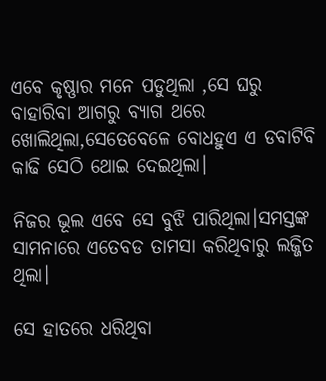ଏବେ କୃଷ୍ଣାର ମନେ ପଡୁଥିଲା ,ସେ ଘରୁ ବାହାରିବା ଆଗରୁ ବ୍ୟାଗ ଥରେ ଖୋଲିଥିଲା,ସେତେବେଳେ ବୋଧହୁଏ ଏ ଡବାଟିବି କାଢି ସେଠି ଥୋଇ ଦେଇଥିଲା।

ନିଜର ଭୂଲ ଏବେ ସେ ବୁଝି ପାରିଥିଲା।ସମସ୍ତଙ୍କ ସାମନାରେ ଏତେବଡ ତାମସା କରିଥିବାରୁ ଲଜ୍ଜିତ ଥିଲା।

ସେ ହାତରେ ଧରିଥିବା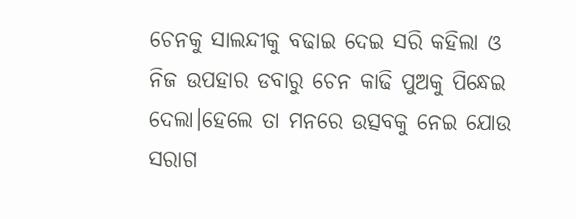ଚେନକୁ ସାଲନ୍ଦୀକୁ ବଢାଇ ଦେଇ ସରି କହିଲା ଓ ନିଜ ଉପହାର ଡବାରୁ ଚେନ କାଢି ପୁଅକୁ ପିନ୍ଧେଇ ଦେଲା।ହେଲେ ତା ମନରେ ଉତ୍ସବକୁ ନେଇ ଯୋଉ ସରାଗ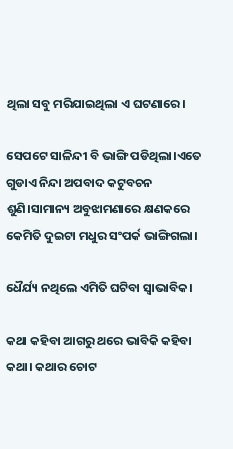ଥିଲା ସବୁ ମରିଯାଇଥିଲା ଏ ଘଟଣାରେ।

ସେପଟେ ସାଳିନ୍ଦୀ ବି ଭାଙ୍ଗି ପଡିଥିଲା।ଏତେ ଗୁଡାଏ ନିନ୍ଦା ଅପବାଦ କଟୁବଚନ ଶୁଣି।ସାମାନ୍ୟ ଅବୁଝାମଣାରେ କ୍ଷଣକରେ କେମିତି ଦୁଇଟା ମଧୁର ସଂପର୍କ ଭାଙ୍ଗିଗଲା।

ଧୈର୍ଯ୍ୟ ନଥିଲେ ଏମିତି ଘଟିବା ସ୍ବାଭାବିକ।

କଥା କହିବା ଆଗରୁ ଥରେ ଭାବିକି କହିବା କଥା। କଥାର ଚୋଟ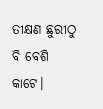ତୀକ୍ଷଣ ଛୁରୀଠୁ ବି ବେଶି କାଟେ।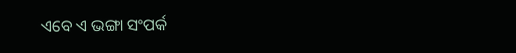ଏବେ ଏ ଭଙ୍ଗା ସଂପର୍କ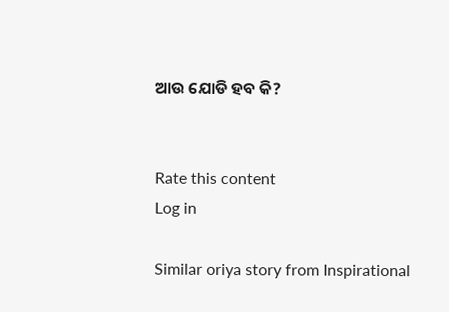ଆଉ ଯୋଡି ହବ କି?


Rate this content
Log in

Similar oriya story from Inspirational